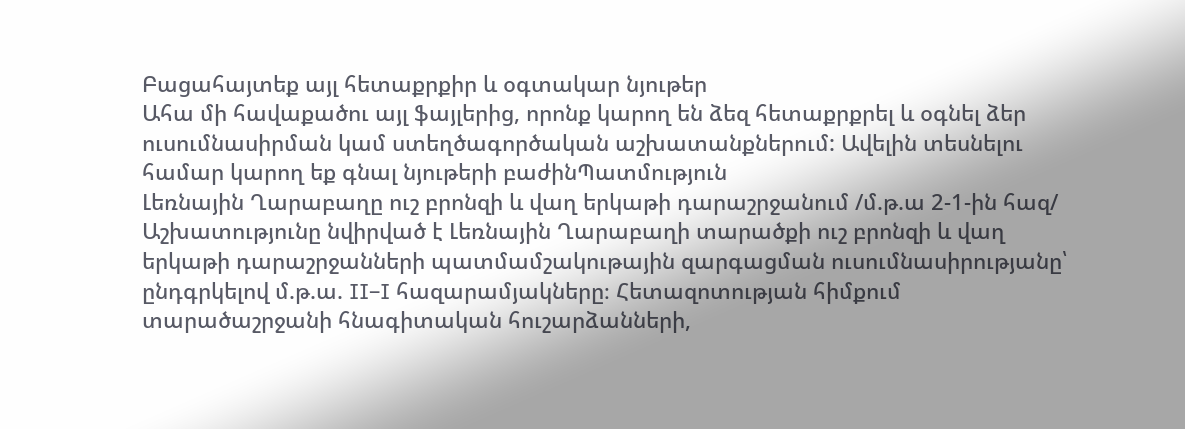Բացահայտեք այլ հետաքրքիր և օգտակար նյութեր
Ահա մի հավաքածու այլ ֆայլերից, որոնք կարող են ձեզ հետաքրքրել և օգնել ձեր ուսումնասիրման կամ ստեղծագործական աշխատանքներում: Ավելին տեսնելու համար կարող եք գնալ նյութերի բաժինՊատմություն
Լեռնային Ղարաբաղը ուշ բրոնզի և վաղ երկաթի դարաշրջանում /մ.թ.ա 2-1-ին հազ/
Աշխատությունը նվիրված է Լեռնային Ղարաբաղի տարածքի ուշ բրոնզի և վաղ երկաթի դարաշրջանների պատմամշակութային զարգացման ուսումնասիրությանը՝ ընդգրկելով մ.թ.ա. II–I հազարամյակները։ Հետազոտության հիմքում տարածաշրջանի հնագիտական հուշարձանների,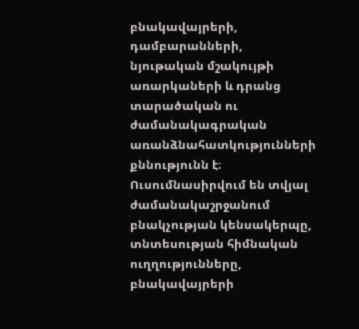բնակավայրերի, դամբարանների, նյութական մշակույթի առարկաների և դրանց տարածական ու ժամանակագրական առանձնահատկությունների քննությունն է։ Ուսումնասիրվում են տվյալ ժամանակաշրջանում բնակչության կենսակերպը, տնտեսության հիմնական ուղղությունները, բնակավայրերի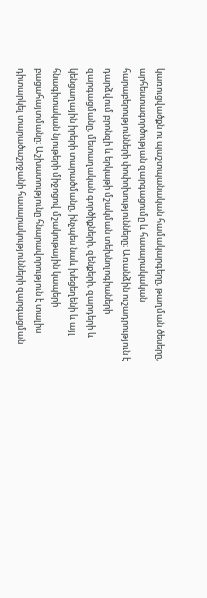կառուցվածքն ու պաշտպանական համակարգերը, թաղման ծեսերը, արհեստագործության զարգացումը և հասարակական հարաբերությունների փոփոխությունները։ Առանձին ուշադրություն է դարձվում բրոնզի և երկաթի մշակման տեխնոլոգիաների զարգացմանը, մետաղական գործիքների, զենքերի, զարդերի և կենցաղային իրերի տարածմանը, ինչպես նաև խեցեղենի և այլ հնագիտական նյութերի միջոցով մշակութային կապերի բացահայտմանը։ Աշխատությունը հնարավորություն է տալիս դիտարկել տարածաշրջանի հասարակությունների զարգացման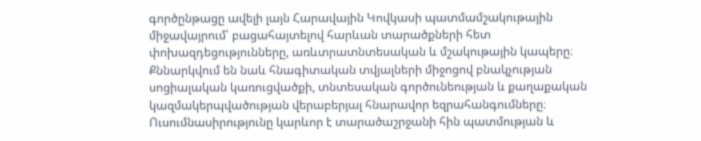գործընթացը ավելի լայն Հարավային Կովկասի պատմամշակութային միջավայրում՝ բացահայտելով հարևան տարածքների հետ փոխազդեցությունները, առևտրատնտեսական և մշակութային կապերը։ Քննարկվում են նաև հնագիտական տվյալների միջոցով բնակչության սոցիալական կառուցվածքի, տնտեսական գործունեության և քաղաքական կազմակերպվածության վերաբերյալ հնարավոր եզրահանգումները։ Ուսումնասիրությունը կարևոր է տարածաշրջանի հին պատմության և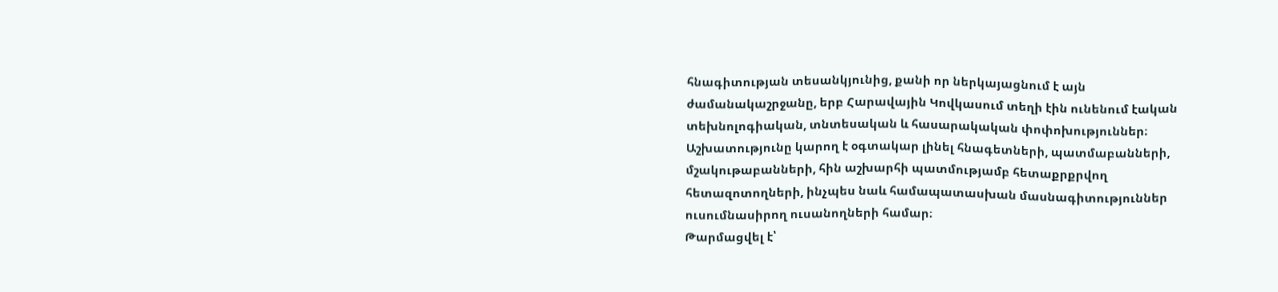հնագիտության տեսանկյունից, քանի որ ներկայացնում է այն ժամանակաշրջանը, երբ Հարավային Կովկասում տեղի էին ունենում էական տեխնոլոգիական, տնտեսական և հասարակական փոփոխություններ։ Աշխատությունը կարող է օգտակար լինել հնագետների, պատմաբանների, մշակութաբանների, հին աշխարհի պատմությամբ հետաքրքրվող հետազոտողների, ինչպես նաև համապատասխան մասնագիտություններ ուսումնասիրող ուսանողների համար։
Թարմացվել է՝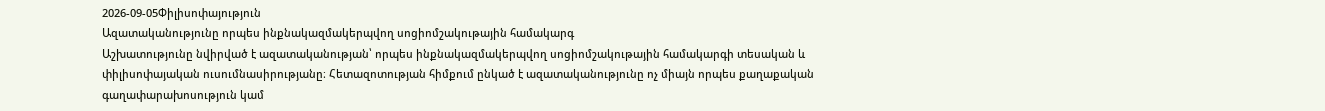2026-09-05Փիլիսոփայություն
Ազատականությունը որպես ինքնակազմակերպվող սոցիոմշակութային համակարգ
Աշխատությունը նվիրված է ազատականության՝ որպես ինքնակազմակերպվող սոցիոմշակութային համակարգի տեսական և փիլիսոփայական ուսումնասիրությանը։ Հետազոտության հիմքում ընկած է ազատականությունը ոչ միայն որպես քաղաքական գաղափարախոսություն կամ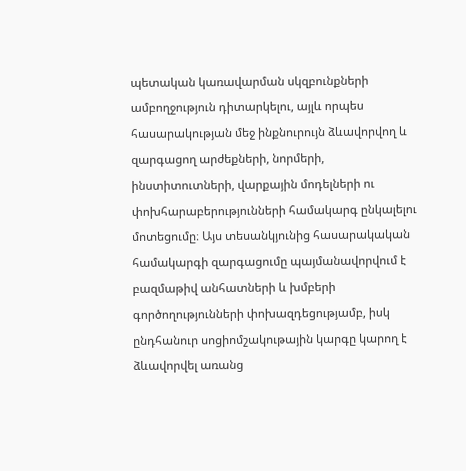պետական կառավարման սկզբունքների ամբողջություն դիտարկելու, այլև որպես հասարակության մեջ ինքնուրույն ձևավորվող և զարգացող արժեքների, նորմերի, ինստիտուտների, վարքային մոդելների ու փոխհարաբերությունների համակարգ ընկալելու մոտեցումը։ Այս տեսանկյունից հասարակական համակարգի զարգացումը պայմանավորվում է բազմաթիվ անհատների և խմբերի գործողությունների փոխազդեցությամբ, իսկ ընդհանուր սոցիոմշակութային կարգը կարող է ձևավորվել առանց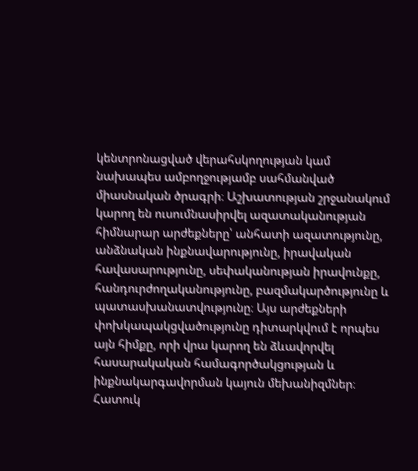կենտրոնացված վերահսկողության կամ նախապես ամբողջությամբ սահմանված միասնական ծրագրի։ Աշխատության շրջանակում կարող են ուսումնասիրվել ազատականության հիմնարար արժեքները՝ անհատի ազատությունը, անձնական ինքնավարությունը, իրավական հավասարությունը, սեփականության իրավունքը, հանդուրժողականությունը, բազմակարծությունը և պատասխանատվությունը։ Այս արժեքների փոխկապակցվածությունը դիտարկվում է որպես այն հիմքը, որի վրա կարող են ձևավորվել հասարակական համագործակցության և ինքնակարգավորման կայուն մեխանիզմներ։ Հատուկ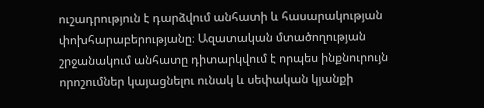ուշադրություն է դարձվում անհատի և հասարակության փոխհարաբերությանը։ Ազատական մտածողության շրջանակում անհատը դիտարկվում է որպես ինքնուրույն որոշումներ կայացնելու ունակ և սեփական կյանքի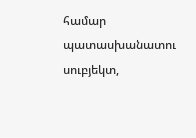համար պատասխանատու սուբյեկտ,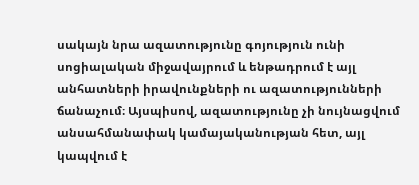սակայն նրա ազատությունը գոյություն ունի սոցիալական միջավայրում և ենթադրում է այլ անհատների իրավունքների ու ազատությունների ճանաչում։ Այսպիսով, ազատությունը չի նույնացվում անսահմանափակ կամայականության հետ, այլ կապվում է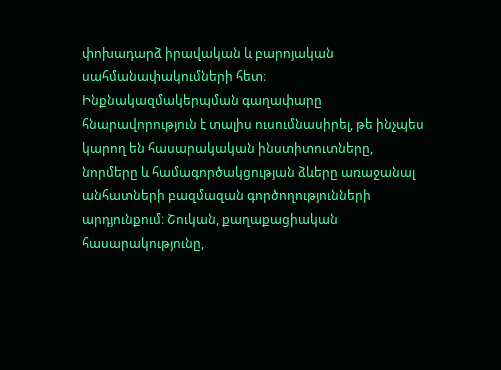փոխադարձ իրավական և բարոյական սահմանափակումների հետ։ Ինքնակազմակերպման գաղափարը հնարավորություն է տալիս ուսումնասիրել, թե ինչպես կարող են հասարակական ինստիտուտները, նորմերը և համագործակցության ձևերը առաջանալ անհատների բազմազան գործողությունների արդյունքում։ Շուկան, քաղաքացիական հասարակությունը,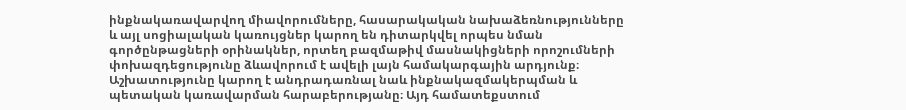ինքնակառավարվող միավորումները, հասարակական նախաձեռնությունները և այլ սոցիալական կառույցներ կարող են դիտարկվել որպես նման գործընթացների օրինակներ, որտեղ բազմաթիվ մասնակիցների որոշումների փոխազդեցությունը ձևավորում է ավելի լայն համակարգային արդյունք։ Աշխատությունը կարող է անդրադառնալ նաև ինքնակազմակերպման և պետական կառավարման հարաբերությանը։ Այդ համատեքստում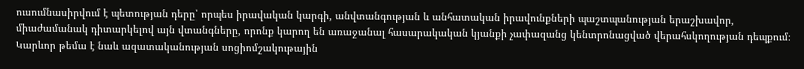ուսումնասիրվում է պետության դերը՝ որպես իրավական կարգի, անվտանգության և անհատական իրավունքների պաշտպանության երաշխավոր, միաժամանակ դիտարկելով այն վտանգները, որոնք կարող են առաջանալ հասարակական կյանքի չափազանց կենտրոնացված վերահսկողության դեպքում։ Կարևոր թեմա է նաև ազատականության սոցիոմշակութային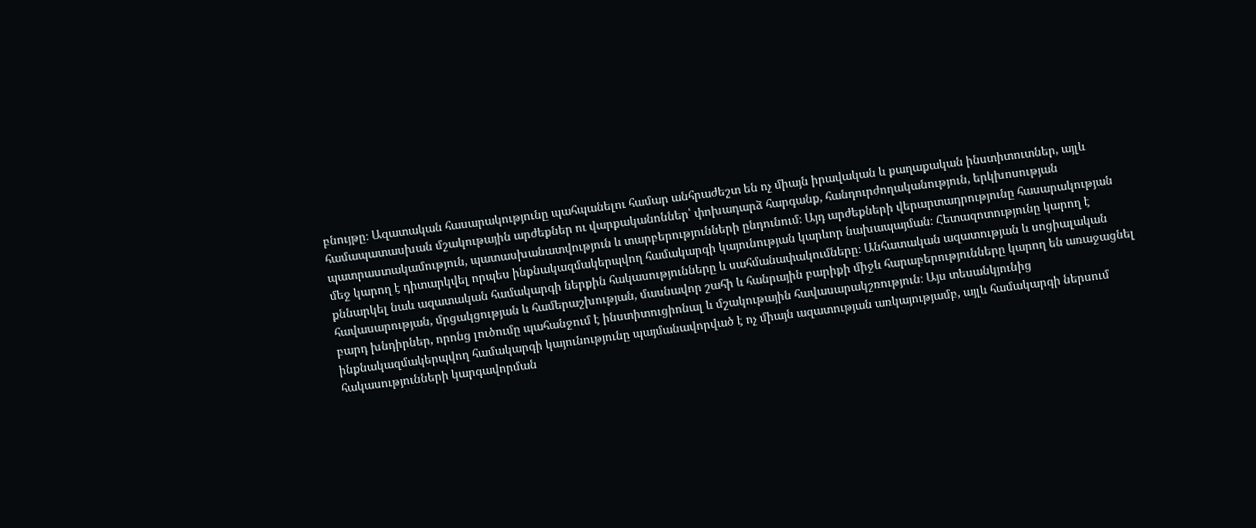բնույթը։ Ազատական հասարակությունը պահպանելու համար անհրաժեշտ են ոչ միայն իրավական և քաղաքական ինստիտուտներ, այլև համապատասխան մշակութային արժեքներ ու վարքականոններ՝ փոխադարձ հարգանք, հանդուրժողականություն, երկխոսության պատրաստակամություն, պատասխանատվություն և տարբերությունների ընդունում։ Այդ արժեքների վերարտադրությունը հասարակության մեջ կարող է դիտարկվել որպես ինքնակազմակերպվող համակարգի կայունության կարևոր նախապայման։ Հետազոտությունը կարող է քննարկել նաև ազատական համակարգի ներքին հակասությունները և սահմանափակումները։ Անհատական ազատության և սոցիալական հավասարության, մրցակցության և համերաշխության, մասնավոր շահի և հանրային բարիքի միջև հարաբերությունները կարող են առաջացնել բարդ խնդիրներ, որոնց լուծումը պահանջում է ինստիտուցիոնալ և մշակութային հավասարակշռություն։ Այս տեսանկյունից ինքնակազմակերպվող համակարգի կայունությունը պայմանավորված է ոչ միայն ազատության առկայությամբ, այլև համակարգի ներսում հակասությունների կարգավորման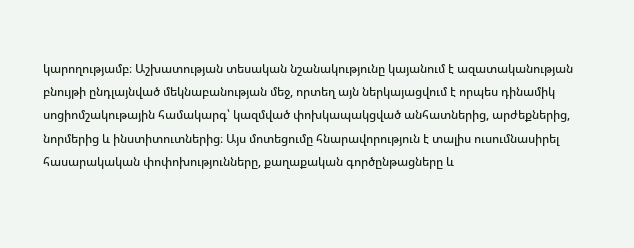կարողությամբ։ Աշխատության տեսական նշանակությունը կայանում է ազատականության բնույթի ընդլայնված մեկնաբանության մեջ, որտեղ այն ներկայացվում է որպես դինամիկ սոցիոմշակութային համակարգ՝ կազմված փոխկապակցված անհատներից, արժեքներից, նորմերից և ինստիտուտներից։ Այս մոտեցումը հնարավորություն է տալիս ուսումնասիրել հասարակական փոփոխությունները, քաղաքական գործընթացները և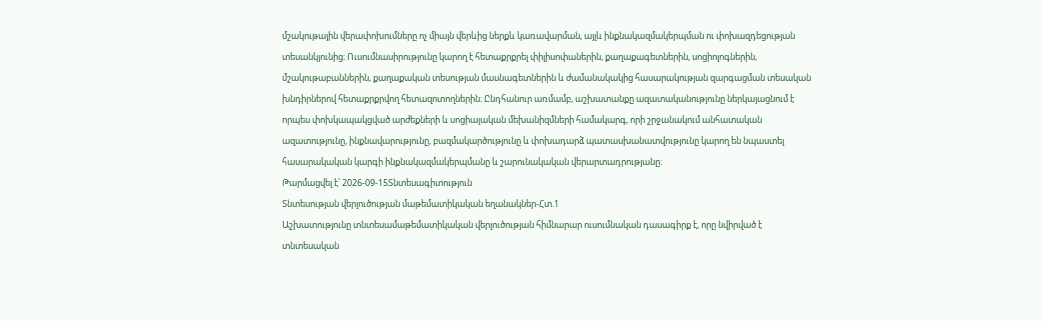մշակութային վերափոխումները ոչ միայն վերևից ներքև կառավարման, այլև ինքնակազմակերպման ու փոխազդեցության տեսանկյունից։ Ուսումնասիրությունը կարող է հետաքրքրել փիլիսոփաներին, քաղաքագետներին, սոցիոլոգներին, մշակութաբաններին, քաղաքական տեսության մասնագետներին և ժամանակակից հասարակության զարգացման տեսական խնդիրներով հետաքրքրվող հետազոտողներին։ Ընդհանուր առմամբ, աշխատանքը ազատականությունը ներկայացնում է որպես փոխկապակցված արժեքների և սոցիալական մեխանիզմների համակարգ, որի շրջանակում անհատական ազատությունը, ինքնավարությունը, բազմակարծությունը և փոխադարձ պատասխանատվությունը կարող են նպաստել հասարակական կարգի ինքնակազմակերպմանը և շարունակական վերարտադրությանը։
Թարմացվել է՝ 2026-09-15Տնտեսագիտություն
Տնտեսության վերլուծության մաթեմատիկական եղանակներ-Հտ.1
Աշխատությունը տնտեսամաթեմատիկական վերլուծության հիմնարար ուսումնական դասագիրք է, որը նվիրված է տնտեսական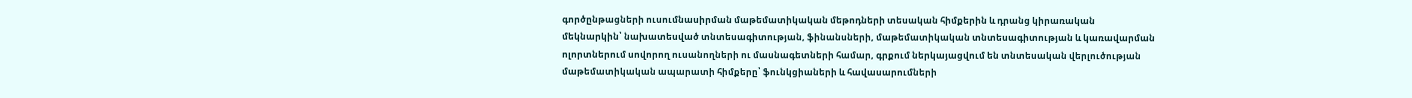գործընթացների ուսումնասիրման մաթեմատիկական մեթոդների տեսական հիմքերին և դրանց կիրառական մեկնարկին՝ նախատեսված տնտեսագիտության, ֆինանսների, մաթեմատիկական տնտեսագիտության և կառավարման ոլորտներում սովորող ուսանողների ու մասնագետների համար, գրքում ներկայացվում են տնտեսական վերլուծության մաթեմատիկական ապարատի հիմքերը՝ ֆունկցիաների և հավասարումների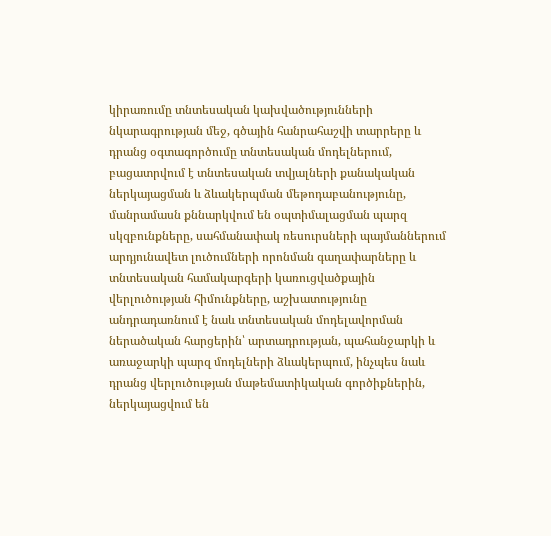կիրառումը տնտեսական կախվածությունների նկարագրության մեջ, գծային հանրահաշվի տարրերը և դրանց օգտագործումը տնտեսական մոդելներում, բացատրվում է տնտեսական տվյալների քանակական ներկայացման և ձևակերպման մեթոդաբանությունը, մանրամասն քննարկվում են օպտիմալացման պարզ սկզբունքները, սահմանափակ ռեսուրսների պայմաններում արդյունավետ լուծումների որոնման գաղափարները և տնտեսական համակարգերի կառուցվածքային վերլուծության հիմունքները, աշխատությունը անդրադառնում է նաև տնտեսական մոդելավորման ներածական հարցերին՝ արտադրության, պահանջարկի և առաջարկի պարզ մոդելների ձևակերպում, ինչպես նաև դրանց վերլուծության մաթեմատիկական գործիքներին, ներկայացվում են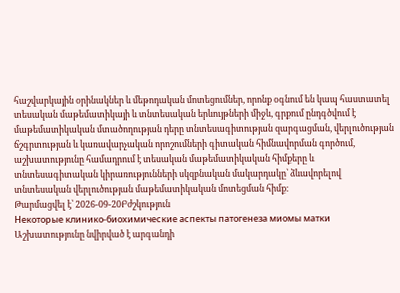հաշվարկային օրինակներ և մեթոդական մոտեցումներ, որոնք օգնում են կապ հաստատել տեսական մաթեմատիկայի և տնտեսական երևույթների միջև, գրքում ընդգծվում է մաթեմատիկական մտածողության դերը տնտեսագիտության զարգացման, վերլուծության ճշգրտության և կառավարչական որոշումների գիտական հիմնավորման գործում, աշխատությունը համադրում է տեսական մաթեմատիկական հիմքերը և տնտեսագիտական կիրառությունների սկզբնական մակարդակը՝ ձևավորելով տնտեսական վերլուծության մաթեմատիկական մոտեցման հիմք։
Թարմացվել է՝ 2026-09-20Բժշկություն
Некоторые клинико-биохимические аспекты патогенеза миомы матки
Աշխատությունը նվիրված է արգանդի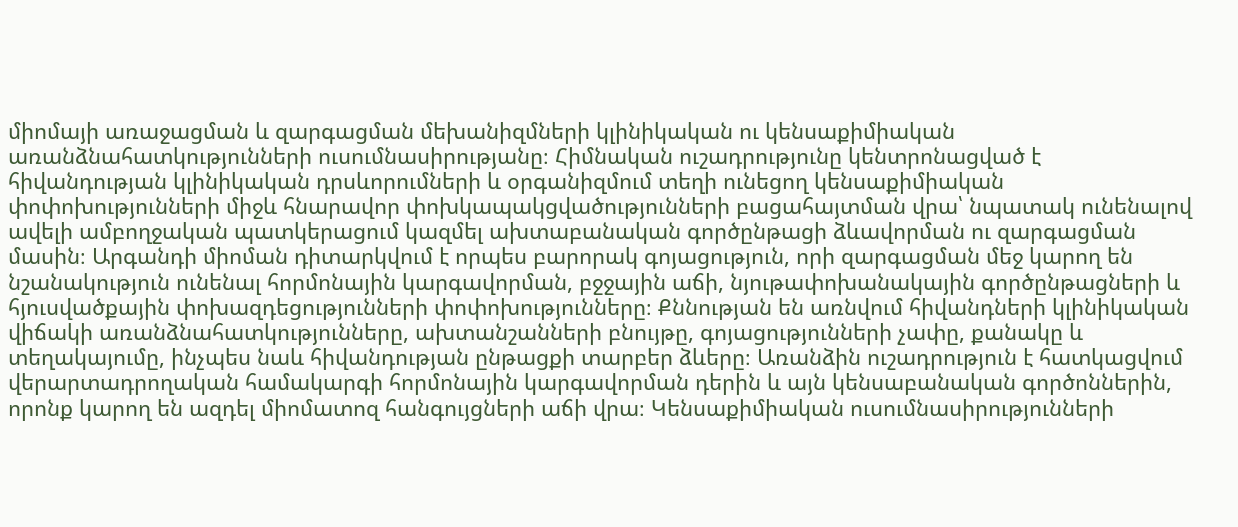միոմայի առաջացման և զարգացման մեխանիզմների կլինիկական ու կենսաքիմիական առանձնահատկությունների ուսումնասիրությանը։ Հիմնական ուշադրությունը կենտրոնացված է հիվանդության կլինիկական դրսևորումների և օրգանիզմում տեղի ունեցող կենսաքիմիական փոփոխությունների միջև հնարավոր փոխկապակցվածությունների բացահայտման վրա՝ նպատակ ունենալով ավելի ամբողջական պատկերացում կազմել ախտաբանական գործընթացի ձևավորման ու զարգացման մասին։ Արգանդի միոման դիտարկվում է որպես բարորակ գոյացություն, որի զարգացման մեջ կարող են նշանակություն ունենալ հորմոնային կարգավորման, բջջային աճի, նյութափոխանակային գործընթացների և հյուսվածքային փոխազդեցությունների փոփոխությունները։ Քննության են առնվում հիվանդների կլինիկական վիճակի առանձնահատկությունները, ախտանշանների բնույթը, գոյացությունների չափը, քանակը և տեղակայումը, ինչպես նաև հիվանդության ընթացքի տարբեր ձևերը։ Առանձին ուշադրություն է հատկացվում վերարտադրողական համակարգի հորմոնային կարգավորման դերին և այն կենսաբանական գործոններին, որոնք կարող են ազդել միոմատոզ հանգույցների աճի վրա։ Կենսաքիմիական ուսումնասիրությունների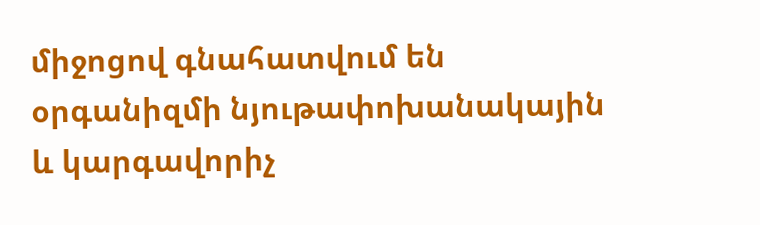միջոցով գնահատվում են օրգանիզմի նյութափոխանակային և կարգավորիչ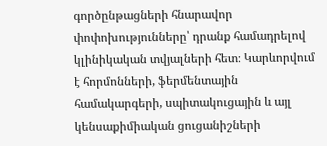գործընթացների հնարավոր փոփոխությունները՝ դրանք համադրելով կլինիկական տվյալների հետ։ Կարևորվում է հորմոնների, ֆերմենտային համակարգերի, սպիտակուցային և այլ կենսաքիմիական ցուցանիշների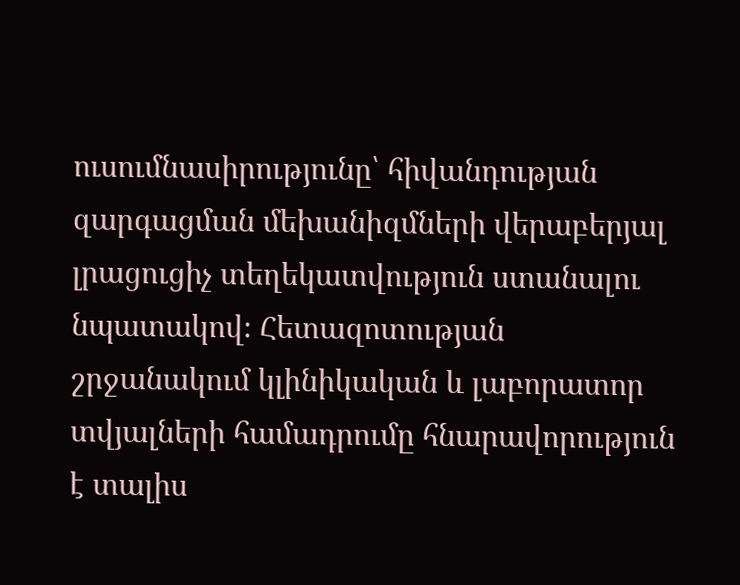ուսումնասիրությունը՝ հիվանդության զարգացման մեխանիզմների վերաբերյալ լրացուցիչ տեղեկատվություն ստանալու նպատակով։ Հետազոտության շրջանակում կլինիկական և լաբորատոր տվյալների համադրումը հնարավորություն է տալիս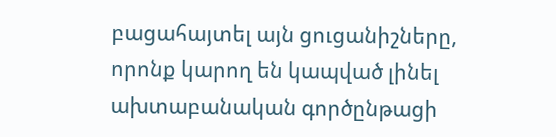բացահայտել այն ցուցանիշները, որոնք կարող են կապված լինել ախտաբանական գործընթացի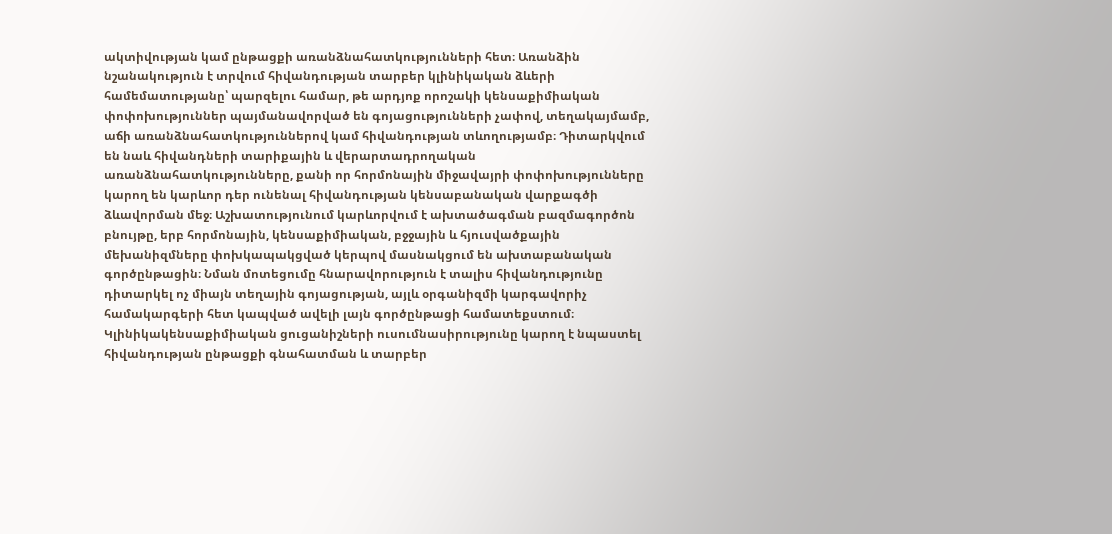ակտիվության կամ ընթացքի առանձնահատկությունների հետ։ Առանձին նշանակություն է տրվում հիվանդության տարբեր կլինիկական ձևերի համեմատությանը՝ պարզելու համար, թե արդյոք որոշակի կենսաքիմիական փոփոխություններ պայմանավորված են գոյացությունների չափով, տեղակայմամբ, աճի առանձնահատկություններով կամ հիվանդության տևողությամբ։ Դիտարկվում են նաև հիվանդների տարիքային և վերարտադրողական առանձնահատկությունները, քանի որ հորմոնային միջավայրի փոփոխությունները կարող են կարևոր դեր ունենալ հիվանդության կենսաբանական վարքագծի ձևավորման մեջ։ Աշխատությունում կարևորվում է ախտածագման բազմագործոն բնույթը, երբ հորմոնային, կենսաքիմիական, բջջային և հյուսվածքային մեխանիզմները փոխկապակցված կերպով մասնակցում են ախտաբանական գործընթացին։ Նման մոտեցումը հնարավորություն է տալիս հիվանդությունը դիտարկել ոչ միայն տեղային գոյացության, այլև օրգանիզմի կարգավորիչ համակարգերի հետ կապված ավելի լայն գործընթացի համատեքստում։ Կլինիկակենսաքիմիական ցուցանիշների ուսումնասիրությունը կարող է նպաստել հիվանդության ընթացքի գնահատման և տարբեր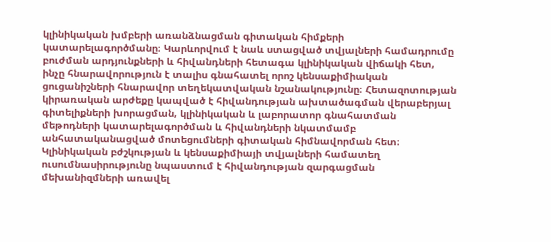կլինիկական խմբերի առանձնացման գիտական հիմքերի կատարելագործմանը։ Կարևորվում է նաև ստացված տվյալների համադրումը բուժման արդյունքների և հիվանդների հետագա կլինիկական վիճակի հետ, ինչը հնարավորություն է տալիս գնահատել որոշ կենսաքիմիական ցուցանիշների հնարավոր տեղեկատվական նշանակությունը։ Հետազոտության կիրառական արժեքը կապված է հիվանդության ախտածագման վերաբերյալ գիտելիքների խորացման, կլինիկական և լաբորատոր գնահատման մեթոդների կատարելագործման և հիվանդների նկատմամբ անհատականացված մոտեցումների գիտական հիմնավորման հետ։ Կլինիկական բժշկության և կենսաքիմիայի տվյալների համատեղ ուսումնասիրությունը նպաստում է հիվանդության զարգացման մեխանիզմների առավել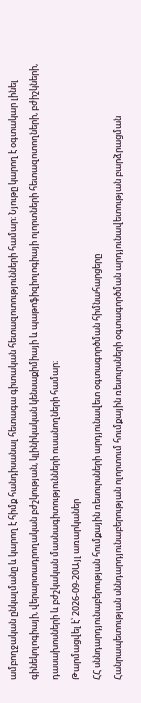ամբողջական ընկալմանը և կարող է հիմք հանդիսանալ հետագա գիտական հետազոտությունների համար։ Նյութը կարող է օգտակար լինել գինեկոլոգիայի, վերարտադրողական բժշկության, կլինիկական կենսաքիմիայի և պաթոֆիզիոլոգիայի ոլորտների հետազոտողների, բժիշկների, դասախոսների և բժշկական մասնագիտությունների ուսանողների համար։
Թարմացվել է՝ 2026-09-20Այլ առարկաներ
ՀՀ սննդարդյունաբերության հումքային ռեսուրսների արդյունավետ օգտագործման հիմնահարցերը
Հանրապետության սննդարդյունաբերության ոլորտում հումքային ռեսուրսների օգտագործման արդյունավետության բարձրացման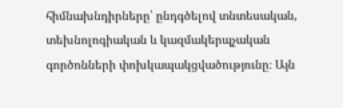հիմնախնդիրները՝ ընդգծելով տնտեսական, տեխնոլոգիական և կազմակերպչական գործոնների փոխկապակցվածությունը։ Այն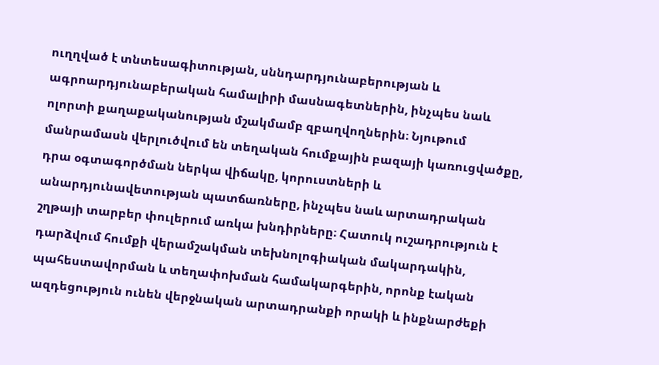ուղղված է տնտեսագիտության, սննդարդյունաբերության և ագրոարդյունաբերական համալիրի մասնագետներին, ինչպես նաև ոլորտի քաղաքականության մշակմամբ զբաղվողներին։ Նյութում մանրամասն վերլուծվում են տեղական հումքային բազայի կառուցվածքը, դրա օգտագործման ներկա վիճակը, կորուստների և անարդյունավետության պատճառները, ինչպես նաև արտադրական շղթայի տարբեր փուլերում առկա խնդիրները։ Հատուկ ուշադրություն է դարձվում հումքի վերամշակման տեխնոլոգիական մակարդակին, պահեստավորման և տեղափոխման համակարգերին, որոնք էական ազդեցություն ունեն վերջնական արտադրանքի որակի և ինքնարժեքի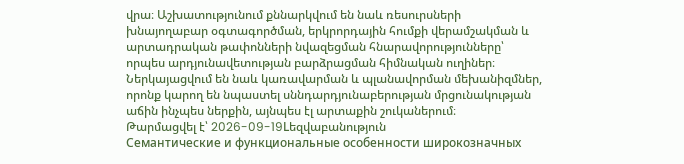վրա։ Աշխատությունում քննարկվում են նաև ռեսուրսների խնայողաբար օգտագործման, երկրորդային հումքի վերամշակման և արտադրական թափոնների նվազեցման հնարավորությունները՝ որպես արդյունավետության բարձրացման հիմնական ուղիներ։ Ներկայացվում են նաև կառավարման և պլանավորման մեխանիզմներ, որոնք կարող են նպաստել սննդարդյունաբերության մրցունակության աճին ինչպես ներքին, այնպես էլ արտաքին շուկաներում։
Թարմացվել է՝ 2026-09-19Lեզվաբանություն
Семантические и функциональные особенности широкозначных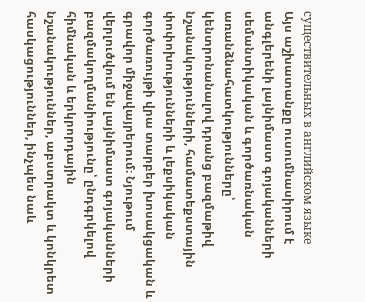существительных в английском языке
Այս աշխատանքը ուսումնասիրում է անգլերենի լայնիմաստ գոյականների սեմանտիկական և գործառնական առանձնահատկությունները՝ կենտրոնանալով դրանց բազմաթիվ նշանակությունների, համատեքստային փոփոխությունների և լեքսիկական գործառույթի վրա տարբեր խոսակցական և գրավոր միջավայրերում։ Նյութում վերլուծվում են լայնիմաստ գոյականների բազմակողմանիությունը՝ ընդգրկելով հիմնական և երկրորդային նշանակություններ, աբստրակտ և կոնկրետ հասկացություններ, ինչպես նաև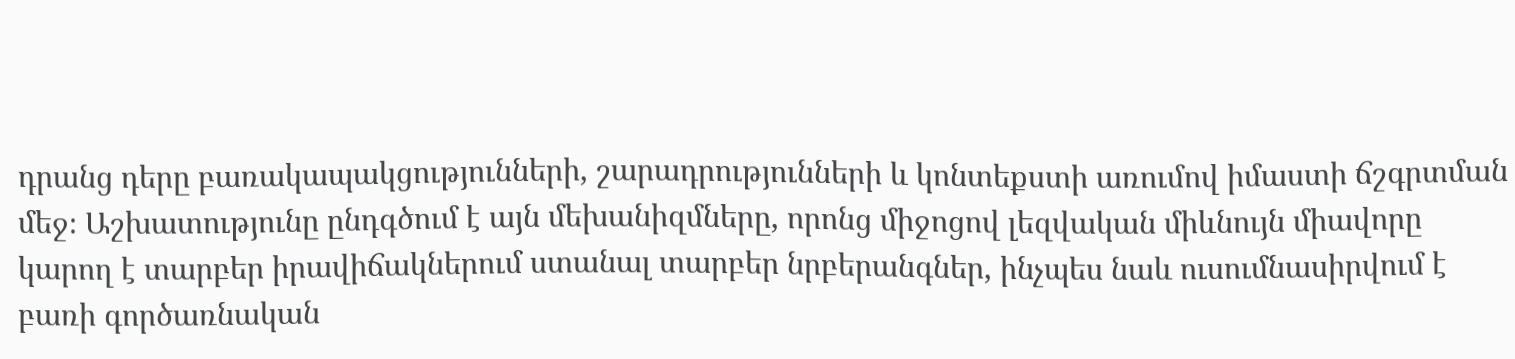դրանց դերը բառակապակցությունների, շարադրությունների և կոնտեքստի առումով իմաստի ճշգրտման մեջ։ Աշխատությունը ընդգծում է այն մեխանիզմները, որոնց միջոցով լեզվական միևնույն միավորը կարող է տարբեր իրավիճակներում ստանալ տարբեր նրբերանգներ, ինչպես նաև ուսումնասիրվում է բառի գործառնական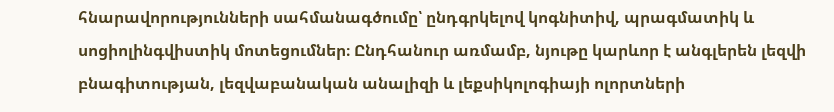հնարավորությունների սահմանագծումը՝ ընդգրկելով կոգնիտիվ, պրագմատիկ և սոցիոլինգվիստիկ մոտեցումներ։ Ընդհանուր առմամբ, նյութը կարևոր է անգլերեն լեզվի բնագիտության, լեզվաբանական անալիզի և լեքսիկոլոգիայի ոլորտների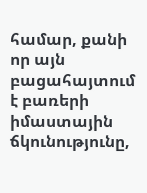համար, քանի որ այն բացահայտում է բառերի իմաստային ճկունությունը,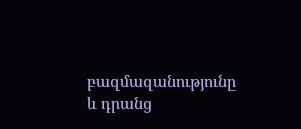բազմազանությունը և դրանց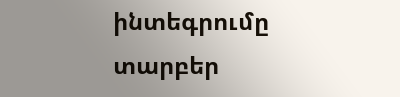ինտեգրումը տարբեր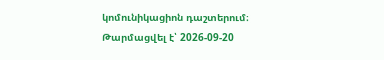կոմունիկացիոն դաշտերում։
Թարմացվել է՝ 2026-09-20